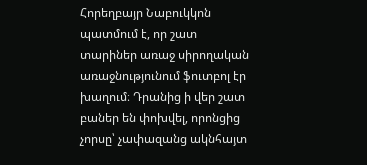Հորեղբայր Նաբուկկոն պատմում է, որ շատ տարիներ առաջ սիրողական առաջնությունում ֆուտբոլ էր խաղում։ Դրանից ի վեր շատ բաներ են փոխվել, որոնցից չորսը՝ չափազանց ակնհայտ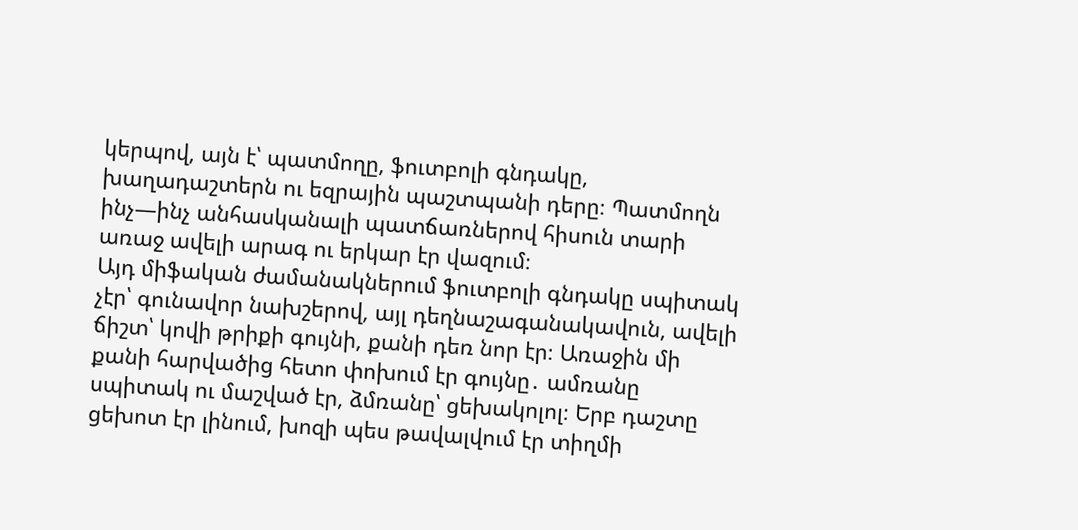կերպով, այն է՝ պատմողը, ֆուտբոլի գնդակը, խաղադաշտերն ու եզրային պաշտպանի դերը։ Պատմողն ինչ—ինչ անհասկանալի պատճառներով հիսուն տարի առաջ ավելի արագ ու երկար էր վազում։
Այդ միֆական ժամանակներում ֆուտբոլի գնդակը սպիտակ չէր՝ գունավոր նախշերով, այլ դեղնաշագանակավուն, ավելի ճիշտ՝ կովի թրիքի գույնի, քանի դեռ նոր էր։ Առաջին մի քանի հարվածից հետո փոխում էր գույնը․ ամռանը սպիտակ ու մաշված էր, ձմռանը՝ ցեխակոլոլ։ Երբ դաշտը ցեխոտ էր լինում, խոզի պես թավալվում էր տիղմի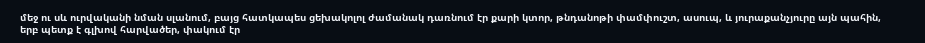մեջ ու սև ուրվականի նման սլանում, բայց հատկապես ցեխակոլոլ ժամանակ դառնում էր քարի կտոր, թնդանոթի փամփուշտ, ասուպ, և յուրաքանչյուրը այն պահին, երբ պետք է գլխով հարվածեր, փակում էր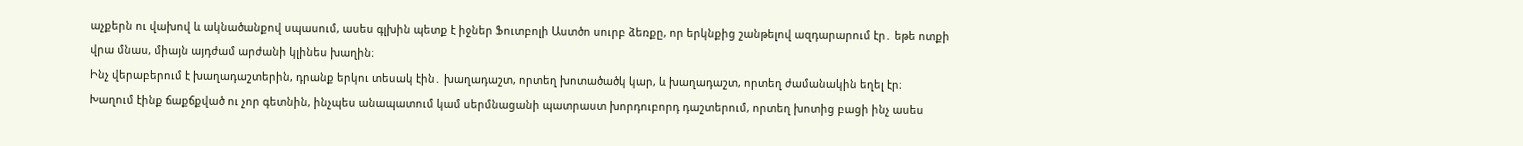աչքերն ու վախով և ակնածանքով սպասում, ասես գլխին պետք է իջներ Ֆուտբոլի Աստծո սուրբ ձեռքը, որ երկնքից շանթելով ազդարարում էր․ եթե ոտքի վրա մնաս, միայն այդժամ արժանի կլինես խաղին։
Ինչ վերաբերում է խաղադաշտերին, դրանք երկու տեսակ էին․ խաղադաշտ, որտեղ խոտածածկ կար, և խաղադաշտ, որտեղ ժամանակին եղել էր։
Խաղում էինք ճաքճքված ու չոր գետնին, ինչպես անապատում կամ սերմնացանի պատրաստ խորդուբորդ դաշտերում, որտեղ խոտից բացի ինչ ասես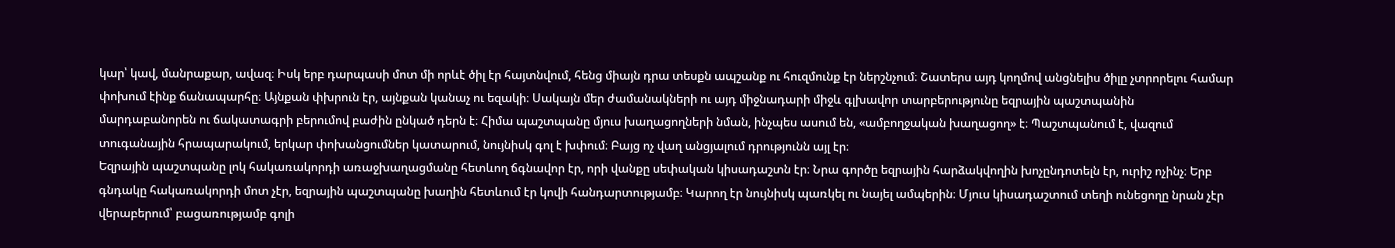կար՝ կավ, մանրաքար, ավազ։ Իսկ երբ դարպասի մոտ մի որևէ ծիլ էր հայտնվում, հենց միայն դրա տեսքն ապշանք ու հուզմունք էր ներշնչում։ Շատերս այդ կողմով անցնելիս ծիլը չտրորելու համար փոխում էինք ճանապարհը։ Այնքան փխրուն էր, այնքան կանաչ ու եզակի։ Սակայն մեր ժամանակների ու այդ միջնադարի միջև գլխավոր տարբերությունը եզրային պաշտպանին մարդաբանորեն ու ճակատագրի բերումով բաժին ընկած դերն է։ Հիմա պաշտպանը մյուս խաղացողների նման, ինչպես ասում են, «ամբողջական խաղացող» է։ Պաշտպանում է, վազում տուգանային հրապարակում, երկար փոխանցումներ կատարում, նույնիսկ գոլ է խփում։ Բայց ոչ վաղ անցյալում դրությունն այլ էր։
Եզրային պաշտպանը լոկ հակառակորդի առաջխաղացմանը հետևող ճգնավոր էր, որի վանքը սեփական կիսադաշտն էր։ Նրա գործը եզրային հարձակվողին խոչընդոտելն էր, ուրիշ ոչինչ։ Երբ գնդակը հակառակորդի մոտ չէր, եզրային պաշտպանը խաղին հետևում էր կովի հանդարտությամբ։ Կարող էր նույնիսկ պառկել ու նայել ամպերին։ Մյուս կիսադաշտում տեղի ունեցողը նրան չէր վերաբերում՝ բացառությամբ գոլի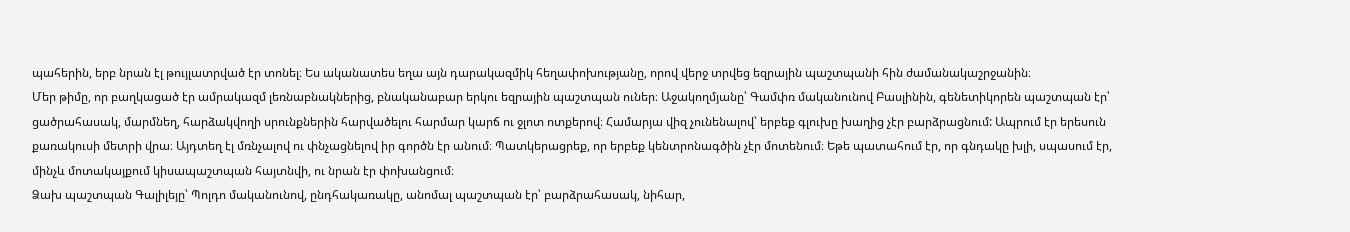պահերին, երբ նրան էլ թույլատրված էր տոնել։ Ես ականատես եղա այն դարակազմիկ հեղափոխությանը, որով վերջ տրվեց եզրային պաշտպանի հին ժամանակաշրջանին։
Մեր թիմը, որ բաղկացած էր ամրակազմ լեռնաբնակներից, բնականաբար երկու եզրային պաշտպան ուներ։ Աջակողմյանը՝ Գամփռ մականունով Բասլինին, գենետիկորեն պաշտպան էր՝ ցածրահասակ, մարմնեղ, հարձակվողի սրունքներին հարվածելու հարմար կարճ ու ջլոտ ոտքերով։ Համարյա վիզ չունենալով՝ երբեք գլուխը խաղից չէր բարձրացնում: Ապրում էր երեսուն քառակուսի մետրի վրա։ Այդտեղ էլ մռնչալով ու փնչացնելով իր գործն էր անում։ Պատկերացրեք, որ երբեք կենտրոնագծին չէր մոտենում։ Եթե պատահում էր, որ գնդակը խլի, սպասում էր, մինչև մոտակայքում կիսապաշտպան հայտնվի, ու նրան էր փոխանցում։
Ձախ պաշտպան Գալիլեյը՝ Պոլդո մականունով, ընդհակառակը, անոմալ պաշտպան էր՝ բարձրահասակ, նիհար,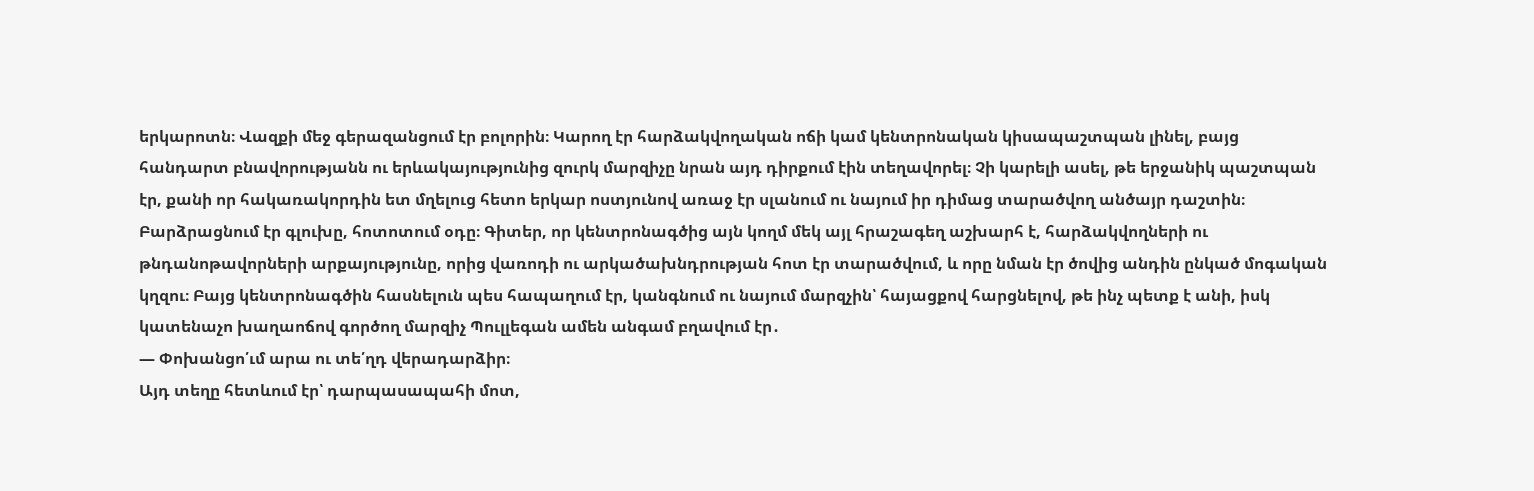երկարոտն։ Վազքի մեջ գերազանցում էր բոլորին։ Կարող էր հարձակվողական ոճի կամ կենտրոնական կիսապաշտպան լինել, բայց հանդարտ բնավորությանն ու երևակայությունից զուրկ մարզիչը նրան այդ դիրքում էին տեղավորել։ Չի կարելի ասել, թե երջանիկ պաշտպան էր, քանի որ հակառակորդին ետ մղելուց հետո երկար ոստյունով առաջ էր սլանում ու նայում իր դիմաց տարածվող անծայր դաշտին։ Բարձրացնում էր գլուխը, հոտոտում օդը։ Գիտեր, որ կենտրոնագծից այն կողմ մեկ այլ հրաշագեղ աշխարհ է, հարձակվողների ու թնդանոթավորների արքայությունը, որից վառոդի ու արկածախնդրության հոտ էր տարածվում, և որը նման էր ծովից անդին ընկած մոգական կղզու։ Բայց կենտրոնագծին հասնելուն պես հապաղում էր, կանգնում ու նայում մարզչին՝ հայացքով հարցնելով, թե ինչ պետք է անի, իսկ կատենաչո խաղաոճով գործող մարզիչ Պուլլեգան ամեն անգամ բղավում էր․
— Փոխանցո՛ւմ արա ու տե՛ղդ վերադարձիր։
Այդ տեղը հետևում էր՝ դարպասապահի մոտ,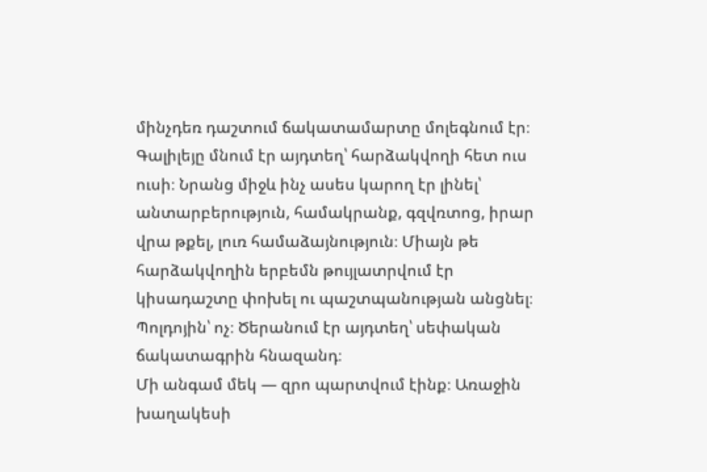մինչդեռ դաշտում ճակատամարտը մոլեգնում էր։ Գալիլեյը մնում էր այդտեղ՝ հարձակվողի հետ ուս ուսի։ Նրանց միջև ինչ ասես կարող էր լինել՝ անտարբերություն, համակրանք, գզվռտոց, իրար վրա թքել, լուռ համաձայնություն։ Միայն թե հարձակվողին երբեմն թույլատրվում էր կիսադաշտը փոխել ու պաշտպանության անցնել։ Պոլդոյին՝ ոչ։ Ծերանում էր այդտեղ՝ սեփական ճակատագրին հնազանդ։
Մի անգամ մեկ — զրո պարտվում էինք։ Առաջին խաղակեսի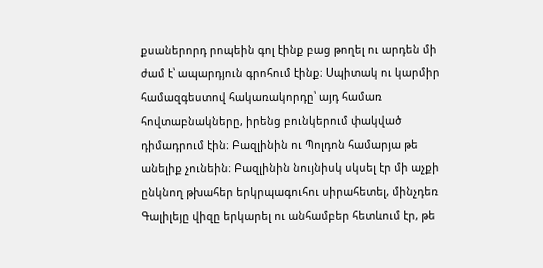քսաներորդ րոպեին գոլ էինք բաց թողել ու արդեն մի ժամ է՝ ապարդյուն գրոհում էինք։ Սպիտակ ու կարմիր համազգեստով հակառակորդը՝ այդ համառ հովտաբնակները, իրենց բունկերում փակված դիմադրում էին։ Բազլինին ու Պոլդոն համարյա թե անելիք չունեին։ Բազլինին նույնիսկ սկսել էր մի աչքի ընկնող թխահեր երկրպագուհու սիրահետել, մինչդեռ Գալիլեյը վիզը երկարել ու անհամբեր հետևում էր, թե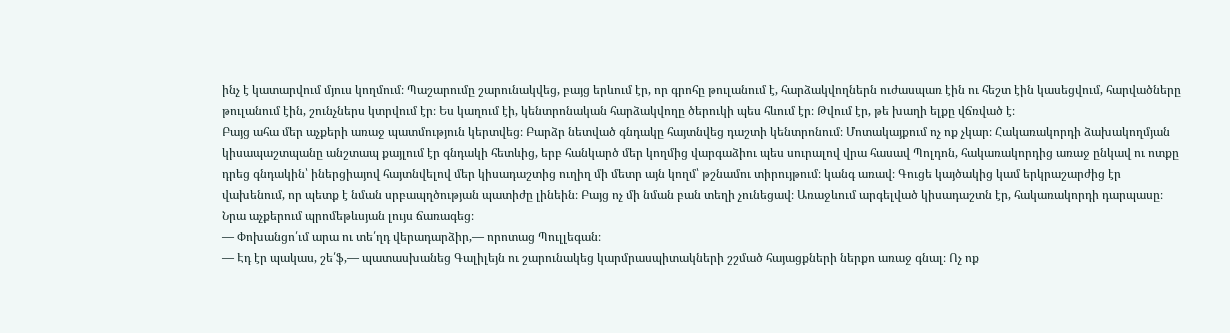ինչ է կատարվում մյուս կողմում։ Պաշարումը շարունակվեց, բայց երևում էր, որ գրոհը թուլանում է, հարձակվողներն ուժասպառ էին ու հեշտ էին կասեցվում, հարվածները թուլանում էին, շունչներս կտրվում էր։ Ես կաղում էի, կենտրոնական հարձակվողը ծերուկի պես հևում էր։ Թվում էր, թե խաղի ելքը վճռված է։
Բայց ահա մեր աչքերի առաջ պատմություն կերտվեց։ Բարձր նետված գնդակը հայտնվեց դաշտի կենտրոնում։ Մոտակայքում ոչ ոք չկար։ Հակառակորդի ձախակողմյան կիսապաշտպանը անշտապ քայլում էր գնդակի հետևից, երբ հանկարծ մեր կողմից վարգաձիու պես սուրալով վրա հասավ Պոլդոն, հակառակորդից առաջ ընկավ ու ոտքը դրեց գնդակին՝ իներցիայով հայտնվելով մեր կիսադաշտից ուղիղ մի մետր այն կողմ՝ թշնամու տիրույթում։ կանգ առավ։ Գուցե կայծակից կամ երկրաշարժից էր վախենում, որ պետք է նման սրբապղծության պատիժը լինեին։ Բայց ոչ մի նման բան տեղի չունեցավ։ Առաջևում արգելված կիսադաշտն էր, հակառակորդի դարպասը։ Նրա աչքերում պրոմեթևսյան լույս ճառագեց։
— Փոխանցո՛ւմ արա ու տե՛ղդ վերադարձիր,— որոտաց Պուլլեգան։
— Էդ էր պակաս, շե՛ֆ,— պատասխանեց Գալիլեյն ու շարունակեց կարմրասպիտակների շշմած հայացքների ներքո առաջ գնալ։ Ոչ ոք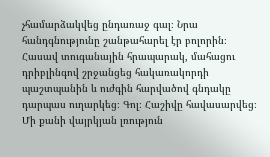չհամարձակվեց ընդառաջ գալ։ Նրա հանդգնությունը շանթահարել էր բոլորին։ Հասավ տուգանային հրապարակ, մահացու դրիբլինգով շրջանցեց հակառակորդի պաշտպանին և ուժգին հարվածով գնդակը դարպաս ուղարկեց։ Գոլ։ Հաշիվը հավասարվեց։
Մի քանի վայրկյան լռություն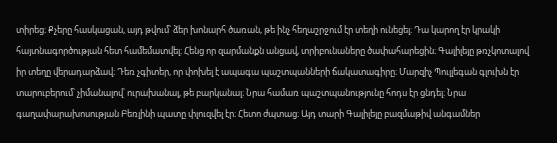տիրեց։ Քչերը հասկացան, այդ թվում՝ ձեր խոնարհ ծառան, թե ինչ հեղաշրջում էր տեղի ունեցել։ Դա կարող էր կրակի հայտնագործության հետ համեմատվել։ Հենց որ զարմանքն անցավ, տրիբունաները ծափահարեցին։ Գալիլեյը թռչկոտալով իր տեղը վերադարձավ։ Դեռ չգիտեր, որ փոխել է ապագա պաշտպանների ճակատագիրը։ Մարզիչ Պուլլեգան գլուխն էր տարուբերում՝ չիմանալով՝ ուրախանալ, թե բարկանալ։ Նրա համառ պաշտպանությունը հոդս էր ցնդել։ Նրա գաղափարախոսության Բեռլինի պատը փլուզվել էր։ Հետո ժպտաց։ Այդ տարի Գալիլեյը բազմաթիվ անգամներ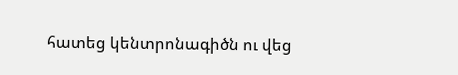հատեց կենտրոնագիծն ու վեց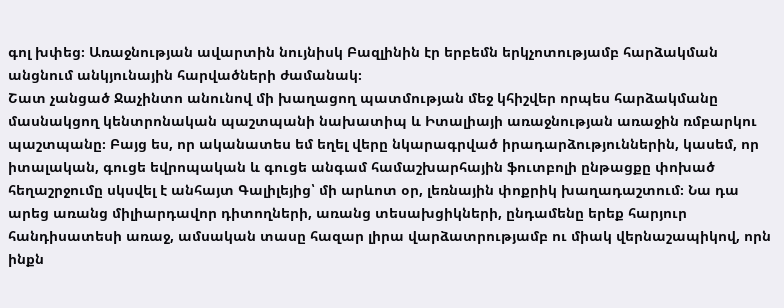գոլ խփեց։ Առաջնության ավարտին նույնիսկ Բազլինին էր երբեմն երկչոտությամբ հարձակման անցնում անկյունային հարվածների ժամանակ։
Շատ չանցած Ջաչինտո անունով մի խաղացող պատմության մեջ կհիշվեր որպես հարձակմանը մասնակցող կենտրոնական պաշտպանի նախատիպ և Իտալիայի առաջնության առաջին ռմբարկու պաշտպանը։ Բայց ես, որ ականատես եմ եղել վերը նկարագրված իրադարձություններին, կասեմ, որ իտալական, գուցե եվրոպական և գուցե անգամ համաշխարհային ֆուտբոլի ընթացքը փոխած հեղաշրջումը սկսվել է անհայտ Գալիլեյից՝ մի արևոտ օր, լեռնային փոքրիկ խաղադաշտում։ Նա դա արեց առանց միլիարդավոր դիտողների, առանց տեսախցիկների, ընդամենը երեք հարյուր հանդիսատեսի առաջ, ամսական տասը հազար լիրա վարձատրությամբ ու միակ վերնաշապիկով, որն ինքն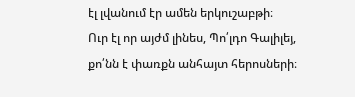էլ լվանում էր ամեն երկուշաբթի։
Ուր էլ որ այժմ լինես, Պո՛լդո Գալիլեյ, քո՛նն է փառքն անհայտ հերոսների։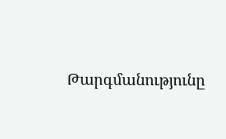Թարգմանությունը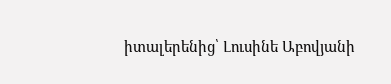իտալերենից՝ Լուսինե Աբովյանի